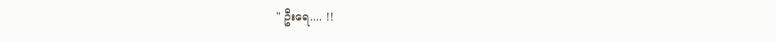" ဦးရေ.... !!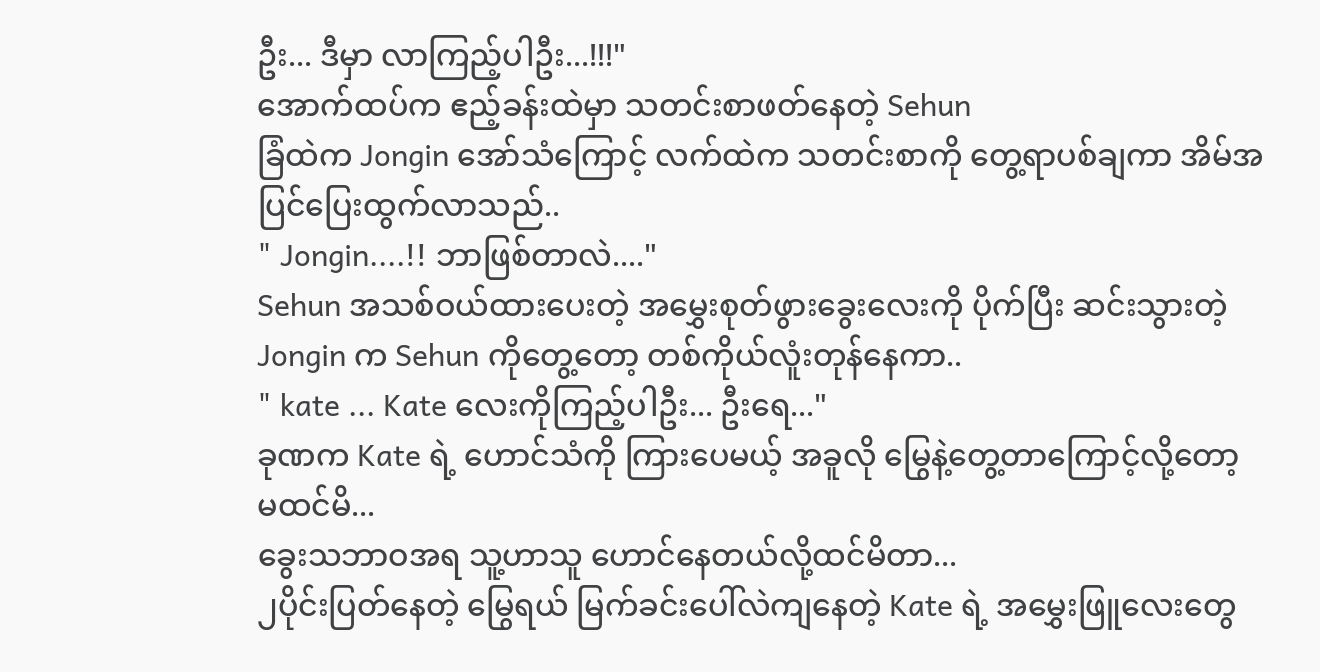ဦး... ဒီမှာ လာကြည့်ပါဦး...!!!"
အောက်ထပ်က ဧည့်ခန်းထဲမှာ သတင်းစာဖတ်နေတဲ့ Sehun
ခြံထဲက Jongin အော်သံကြောင့် လက်ထဲက သတင်းစာကို တွေ့ရာပစ်ချကာ အိမ်အပြင်ပြေးထွက်လာသည်..
" Jongin....!! ဘာဖြစ်တာလဲ...."
Sehun အသစ်ဝယ်ထားပေးတဲ့ အမွှေးစုတ်ဖွားခွေးလေးကို ပိုက်ပြီး ဆင်းသွားတဲ့ Jongin က Sehun ကိုတွေ့တော့ တစ်ကိုယ်လူံးတုန်နေကာ..
" kate ... Kate လေးကိုကြည့်ပါဦး... ဦးရေ..."
ခုဏက Kate ရဲ့ ဟောင်သံကို ကြားပေမယ့် အခူလို မြွေနဲ့တွေ့တာကြောင့်လို့တော့ မထင်မိ...
ခွေးသဘာဝအရ သူ့ဟာသူ ဟောင်နေတယ်လို့ထင်မိတာ...
၂ပိုင်းပြတ်နေတဲ့ မြွေရယ် မြက်ခင်းပေါ်လဲကျနေတဲ့ Kate ရဲ့ အမွှေးဖြူလေးတွေ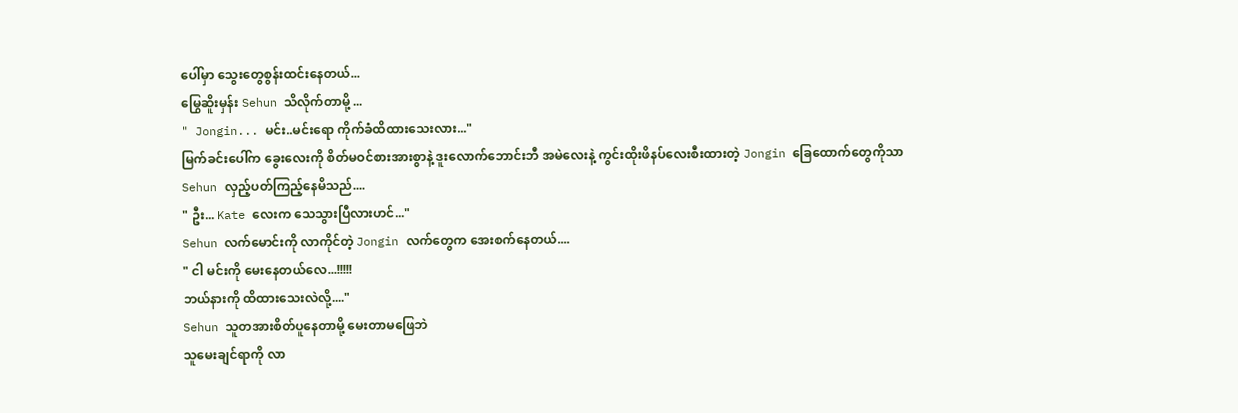ပေါ်မှာ သွေးတွေစွန်းထင်းနေတယ်...
မြွေဆိူးမှန်း Sehun သိလိုက်တာမို့ ...
" Jongin... မင်း..မင်းရော ကိုက်ခံထိထားသေးလား..."
မြက်ခင်းပေါ်က ခွေးလေးကို စိတ်မဝင်စားအားစွာနဲ့ ဒူးလောက်ဘောင်းဘီ အမဲလေးနဲ့ ကွင်းထိုးဖိနပ်လေးစီးထားတဲ့ Jongin ခြေထောက်တွေကိုသာ Sehun လှည့်ပတ်ကြည့်နေမိသည်....
" ဦး... Kate လေးက သေသွားပြီလားဟင်..."
Sehun လက်မောင်းကို လာကိုင်တဲ့ Jongin လက်တွေက အေးစက်နေတယ်....
" ငါ မင်းကို မေးနေတယ်လေ...!!!!!
ဘယ်နားကို ထိထားသေးလဲလို့...."
Sehun သူတအားစိတ်ပူနေတာမို့ မေးတာမဖြေဘဲ
သူမေးချင်ရာကို လာ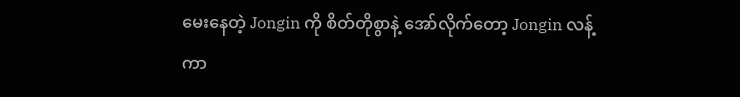မေးနေတဲ့ Jongin ကို စိတ်တိုစွာနဲ့ အော်လိုက်တော့ Jongin လန့်ကာ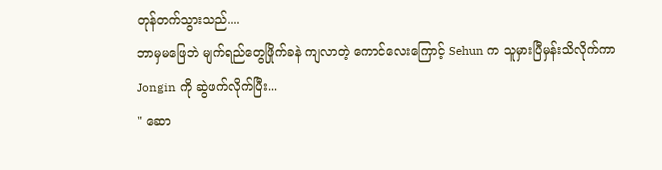တုန်တက်သွားသည်....
ဘာမှမဖြေဘဲ မျက်ရည်တွေဖြိုက်ခနဲ ကျလာတဲ့ ကောင်လေးကြောင့် Sehun က သူမှားပြီမှန်းသိလိုက်ကာ Jongin ကို ဆွဲဖက်လိုက်ပြီး...
" ဆော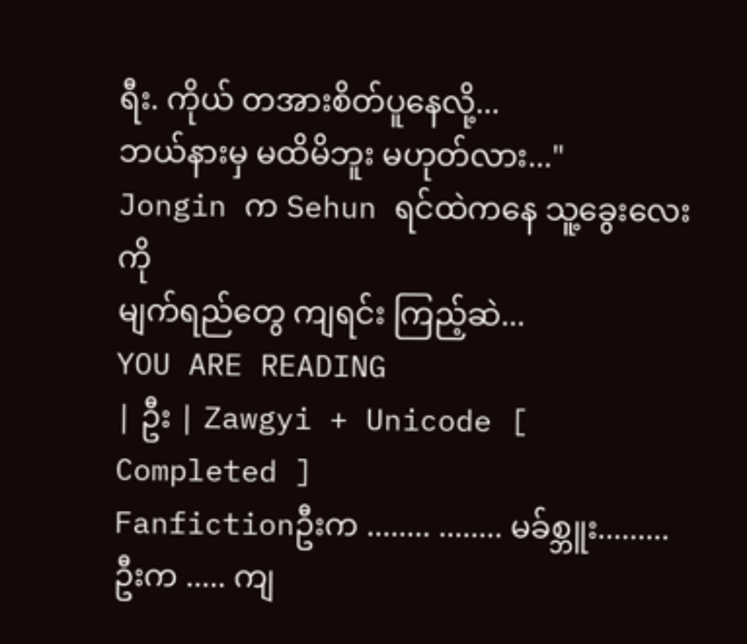ရီး. ကိုယ် တအားစိတ်ပူနေလို့...
ဘယ်နားမှ မထိမိဘူး မဟုတ်လား..."
Jongin က Sehun ရင်ထဲကနေ သူ့ခွေးလေးကို
မျက်ရည်တွေ ကျရင်း ကြည့်ဆဲ...
YOU ARE READING
| ဦး | Zawgyi + Unicode [ Completed ]
Fanfictionဦးက ........ ........ မခ်စ္ဘူး......... ဦးက ..... ကျ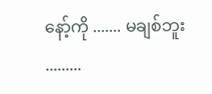နော့်ကို ....... မချစ်ဘူး .........